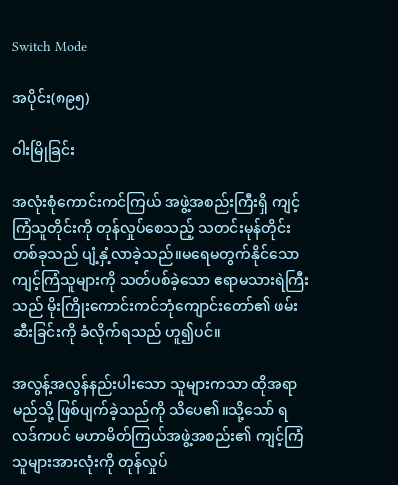Switch Mode

အပိုင်း(၈၉၅)

ဝါးမြိုခြင်း

အလုံးစုံကောင်းကင်ကြယ် အဖွဲ့အစည်းကြီးရှိ ကျင့်ကြံသူတိုင်းကို တုန်လှုပ်စေသည့် သတင်းမုန်တိုင်းတစ်ခုသည် ပျံ့နှံ့လာခဲ့သည်။မရေမတွက်နိုင်သော ကျင့်ကြံသူများကို သတ်ပစ်ခဲ့သော ဧရာမသားရဲကြီးသည် မိုးကြိုးကောင်းကင်ဘုံကျောင်းတော်၏ ဖမ်းဆီးခြင်းကို ခံလိုက်ရသည် ဟူ၍ပင်။

အလွန့်အလွန်နည်းပါးသော သူများကသာ ထိုအရာ မည်သို့ ဖြစ်ပျက်ခဲ့သည်ကို သိပေ၏။သို့သော် ရလဒ်ကပင် မဟာမိတ်ကြယ်အဖွဲ့အစည်း၏ ကျင့်ကြံသူများအားလုံးကို တုန်လှုပ်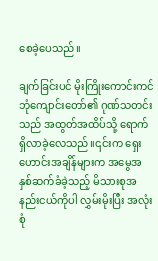စေခဲ့ပေသည်။

ချက်ခြင်းပင် မိုးကြိုးကောင်းကင်ဘုံကျောင်းတော်၏ ဂုဏ်သတင်းသည် အထွတ်အထိပ်သို့ ရောက်ရှိလာခဲ့လေသည်။၎င်းက ရှေးဟောင်းအချိန်များက အမွေအနှစ်ဆက်ခံခဲ့သည့် မိသားစုအနည်းငယ်ကိုပါ လွှမ်းမိုးပြီး အလုံးစုံ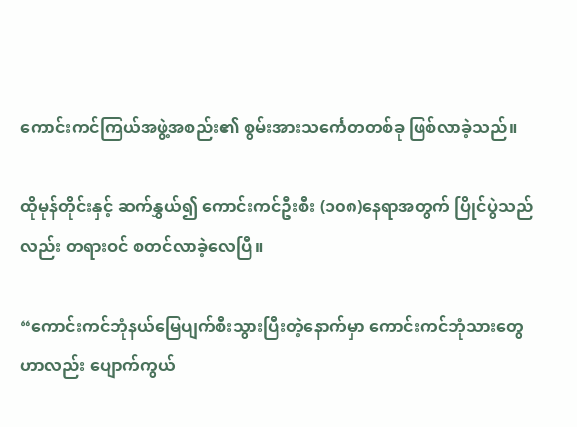ကောင်းကင်ကြယ်အဖွဲ့အစည်း၏ စွမ်းအားသင်္ကေတတစ်ခု ဖြစ်လာခဲ့သည်။

ထိုမုန်တိုင်းနှင့် ဆက်နွှယ်၍ ကောင်းကင်ဦးစီး (၁၀၈)နေရာအတွက် ပြိုင်ပွဲသည်လည်း တရားဝင် စတင်လာခဲ့လေပြီ။

“ကောင်းကင်ဘုံနယ်မြေပျက်စီးသွားပြီးတဲ့နောက်မှာ ကောင်းကင်ဘုံသားတွေဟာလည်း ပျောက်ကွယ်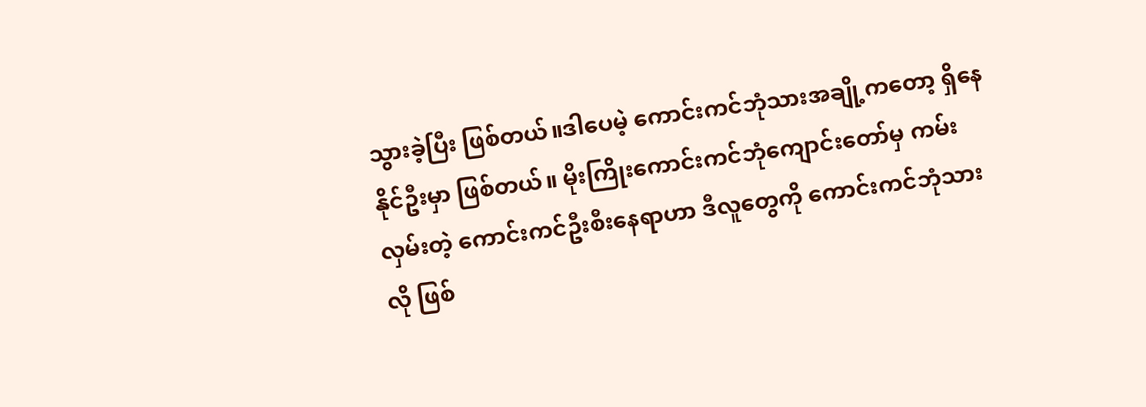သွားခဲ့ပြီး ဖြစ်တယ်။ဒါပေမဲ့ ကောင်းကင်ဘုံသားအချို့ကတော့ ရှိနေနိုင်ဦးမှာ ဖြစ်တယ်။ မိုးကြိုးကောင်းကင်ဘုံကျောင်းတော်မှ ကမ်းလှမ်းတဲ့ ကောင်းကင်ဦးစီးနေရာဟာ ဒီလူတွေကို ကောင်းကင်ဘုံသားလို ဖြစ်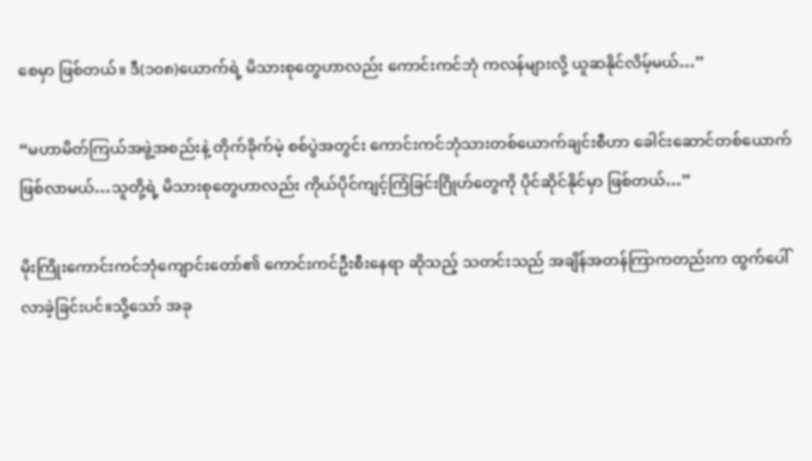စေမှာ ဖြစ်တယ်။ ဒီ(၁၀၈)ယောက်ရဲ့ မိသားစုတွေဟာလည်း ကောင်းကင်ဘုံ ကလန်များလို့ ယူဆနိုင်လိမ့်မယ်…”

“မဟာမိတ်ကြယ်အဖွဲ့အစည်းနဲ့ တိုက်ခိုက်မဲ့ စစ်ပွဲအတွင်း ကောင်းကင်ဘုံသားတစ်ယောက်ချင်းစီဟာ ခေါင်းဆောင်တစ်ယောက် ဖြစ်လာမယ်…သူတို့ရဲ့ မိသားစုတွေဟာလည်း ကိုယ်ပိုင်ကျင့်ကြံခြင်းဂြိုဟ်တွေကို ပိုင်ဆိုင်နိုင်မှာ ဖြစ်တယ်…”

မိုးကြိုးကောင်းကင်ဘုံကျောင်းတော်၏ ကောင်းကင်ဦးစီးနေရာ ဆိုသည့် သတင်းသည် အချိန်အတန်ကြာကတည်းက ထွက်ပေါ်လာခဲ့ခြင်းပင်။သို့သော် အခု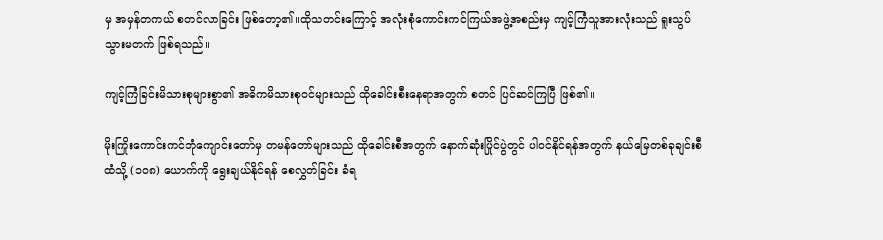မှ အမှန်တကယ် စတင်လာခြင်း ဖြစ်တော့၏။ထိုသတင်းကြောင့် အလုံးစုံကောင်းကင်ကြယ်အဖွဲ့အစည်းမှ ကျင့်ကြံသူအားလုံးသည် ရူးသွပ်သွားမတက် ဖြစ်ရသည်။

ကျင့်ကြံခြင်းမိသားစုများစွာ၏ အဓိကမိသားစုဝင်များသည် ထိုခေါင်းစီးနေရာအတွက် စတင် ပြင်ဆင်ကြပြီ ဖြစ်၏။

မိုးကြိုးကောင်းကင်ဘုံကျောင်းတော်မှ တမန်တော်များသည် ထိုခေါင်းစီအတွက် နောက်ဆုံးပြိုင်ပွဲတွင် ပါဝင်နိုင်ရန်အတွက် နယ်မြေတစ်ခုချင်းစီထံသို့ (၁၀၈) ယောက်ကို ရွေးချယ်နိုင်ရန် စေလွှတ်ခြင်း ခံရ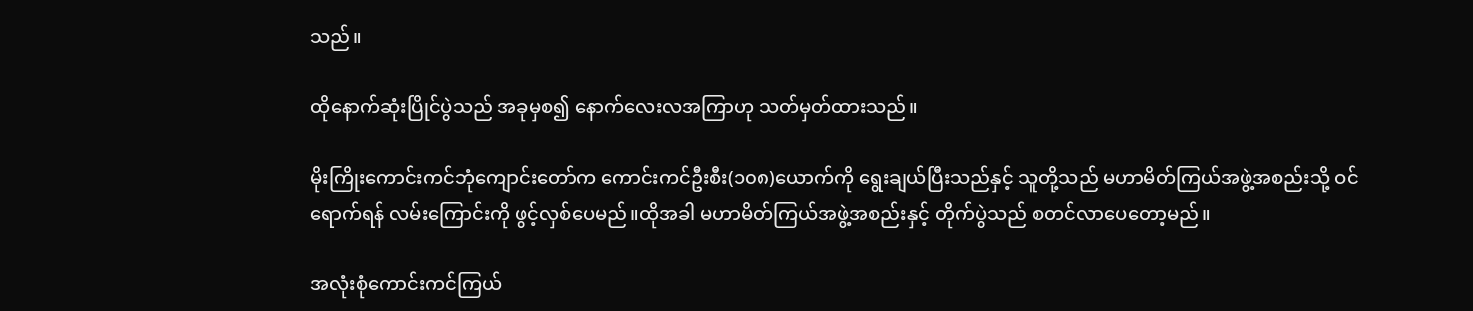သည်။

ထိုနောက်ဆုံးပြိုင်ပွဲသည် အခုမှစ၍ နောက်လေးလအကြာဟု သတ်မှတ်ထားသည်။

မိုးကြိုးကောင်းကင်ဘုံကျောင်းတော်က ကောင်းကင်ဦးစီး(၁၀၈)ယောက်ကို ရွေးချယ်ပြီးသည်နှင့် သူတို့သည် မဟာမိတ်ကြယ်အဖွဲ့အစည်းသို့ ဝင်ရောက်ရန် လမ်းကြောင်းကို ဖွင့်လှစ်ပေမည်။ထိုအခါ မဟာမိတ်ကြယ်အဖွဲ့အစည်းနှင့် တိုက်ပွဲသည် စတင်လာပေတော့မည်။

အလုံးစုံကောင်းကင်ကြယ်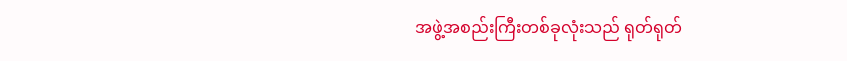အဖွဲ့အစည်းကြီးတစ်ခုလုံးသည် ရုတ်ရုတ်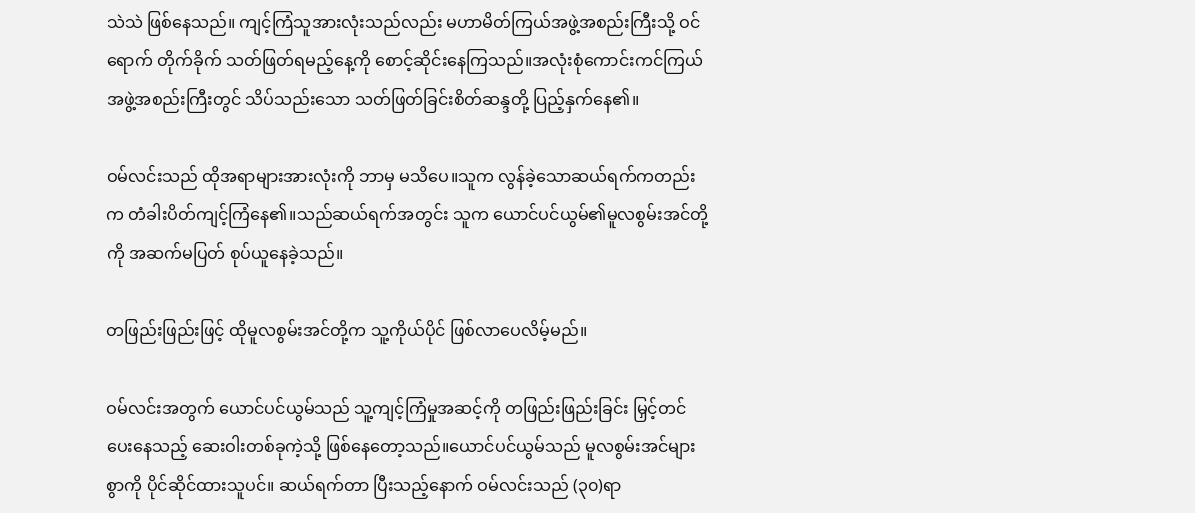သဲသဲ ဖြစ်နေသည်။ ကျင့်ကြံသူအားလုံးသည်လည်း မဟာမိတ်ကြယ်အဖွဲ့အစည်းကြီးသို့ ဝင်ရောက် တိုက်ခိုက် သတ်ဖြတ်ရမည့်နေ့ကို စောင့်ဆိုင်းနေကြသည်။အလုံးစုံကောင်းကင်ကြယ်အဖွဲ့အစည်းကြီးတွင် သိပ်သည်းသော သတ်ဖြတ်ခြင်းစိတ်ဆန္ဒတို့ ပြည့်နှက်နေ၏။

ဝမ်လင်းသည် ထိုအရာများအားလုံးကို ဘာမှ မသိပေ။သူက လွန်ခဲ့သောဆယ်ရက်ကတည်းက တံခါးပိတ်ကျင့်ကြံနေ၏။သည်ဆယ်ရက်အတွင်း သူက ယောင်ပင်ယွမ်၏မူလစွမ်းအင်တို့ကို အဆက်မပြတ် စုပ်ယူနေခဲ့သည်။

တဖြည်းဖြည်းဖြင့် ထိုမူလစွမ်းအင်တို့က သူ့ကိုယ်ပိုင် ဖြစ်လာပေလိမ့်မည်။

ဝမ်လင်းအတွက် ယောင်ပင်ယွမ်သည် သူ့ကျင့်ကြံမှုအဆင့်ကို တဖြည်းဖြည်းခြင်း မြှင့်တင်ပေးနေသည့် ဆေးဝါးတစ်ခုကဲ့သို့ ဖြစ်နေတော့သည်။ယောင်ပင်ယွမ်သည် မူလစွမ်းအင်များစွာကို ပိုင်ဆိုင်ထားသူပင်။ ဆယ်ရက်တာ ပြီးသည့်နောက် ဝမ်လင်းသည် (၃၀)ရာ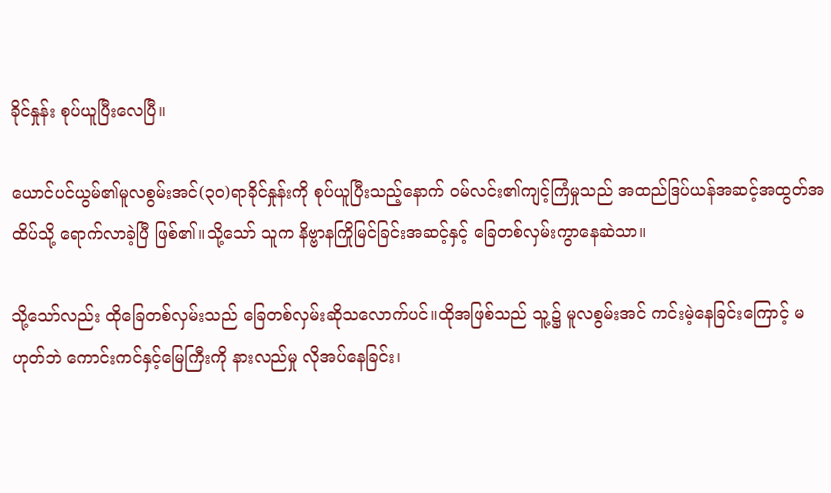ခိုင်နှုန်း စုပ်ယူပြီးလေပြီ။

ယောင်ပင်ယွမ်၏မူလစွမ်းအင်(၃၀)ရာခိုင်နှုန်းကို စုပ်ယူပြီးသည့်နောက် ဝမ်လင်း၏ကျင့်ကြံမှုသည် အထည်ဒြပ်ယန်အဆင့်အထွတ်အထိပ်သို့ ရောက်လာခဲ့ပြီ ဖြစ်၏။သို့သော် သူက နိဗ္ဗာနကြိုမြင်ခြင်းအဆင့်နှင့် ခြေတစ်လှမ်းကွာနေဆဲသာ။

သို့သော်လည်း ထိုခြေတစ်လှမ်းသည် ခြေတစ်လှမ်းဆိုသလောက်ပင်။ထိုအဖြစ်သည် သူ့၌ မူလစွမ်းအင် ကင်းမဲ့နေခြင်းကြောင့် မဟုတ်ဘဲ ကောင်းကင်နှင့်မြေကြီးကို နားလည်မှု လိုအပ်နေခြင်း၊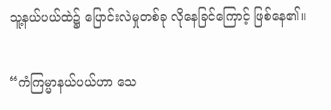သူ့နယ်ပယ်ထဲ၌ ပြောင်းလဲမှုတစ်ခု လိုနေခြင်ကြောင့် ဖြစ်နေ၏။

“ကံကြမ္မာနယ်ပယ်ဟာ သေ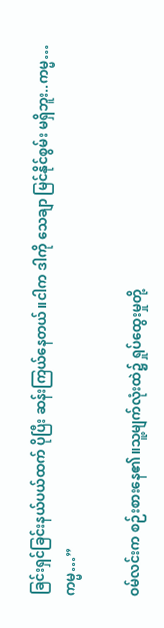ခြင်းရှင်ခြင်းနယ်ပယ်ထက် ပိုပြီး ဆန်းကြယ်နေတယ်။ငါက ဒါကို သေချာ မြင်နိုင်စွမ်း မရှိဘူး..ကမ္မ…ကမ္မ…”

ဝမ်လင်းက စဉ်းစားနေ၏။သူ့မျက်လုံးထဲ၌ ရှုပ်ထွေးမှုတို့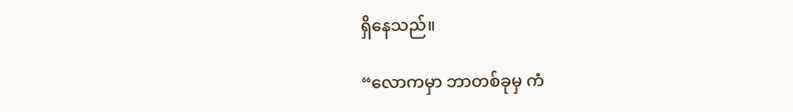ရှိနေသည်။

“လောကမှာ ဘာတစ်ခုမှ ကံ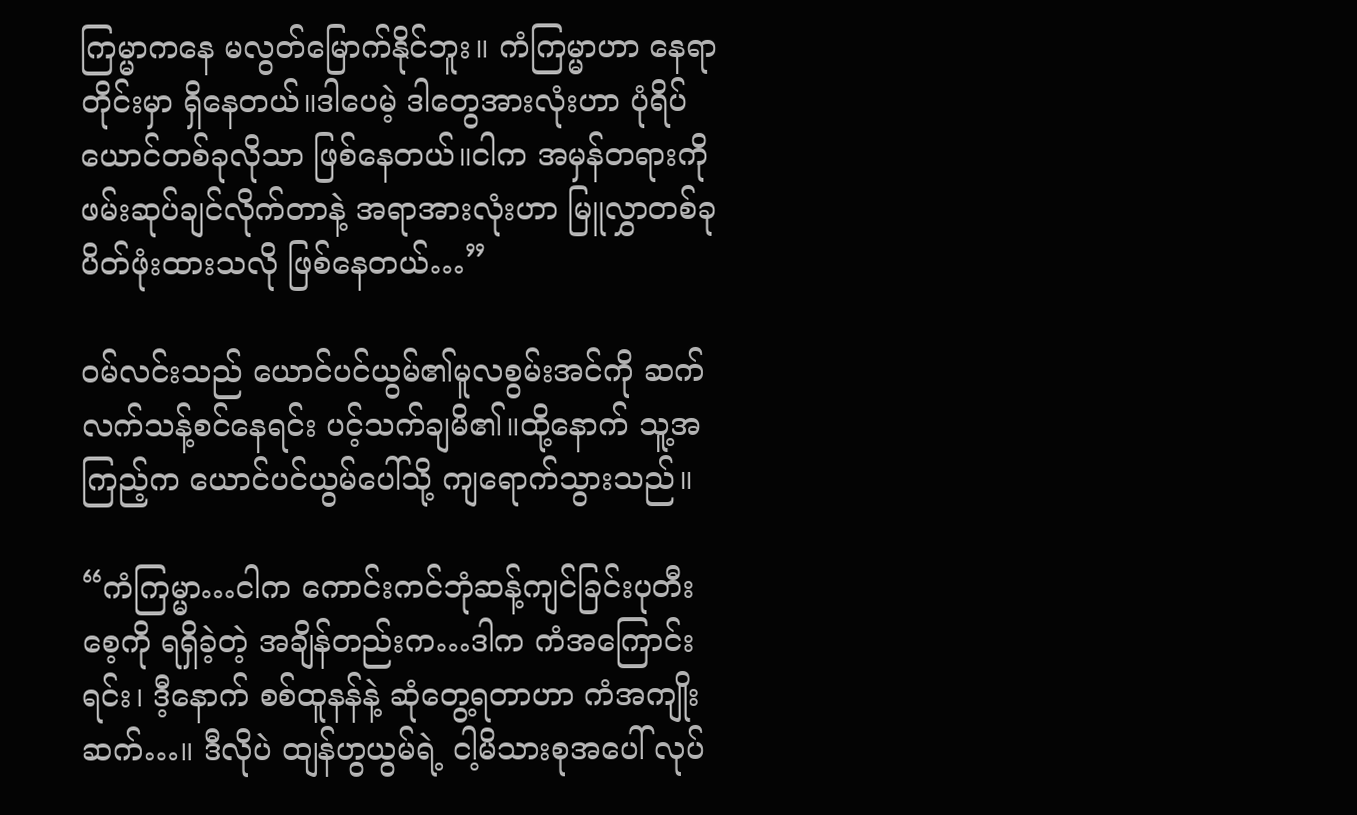ကြမ္မာကနေ မလွတ်မြောက်နိုင်ဘူး။ ကံကြမ္မာဟာ နေရာတိုင်းမှာ ရှိနေတယ်။ဒါပေမဲ့ ဒါတွေအားလုံးဟာ ပုံရိပ်ယောင်တစ်ခုလိုသာ ဖြစ်နေတယ်။ငါက အမှန်တရားကို ဖမ်းဆုပ်ချင်လိုက်တာနဲ့ အရာအားလုံးဟာ မြူလွှာတစ်ခု ပိတ်ဖုံးထားသလို ဖြစ်နေတယ်…”

ဝမ်လင်းသည် ယောင်ပင်ယွမ်၏မူလစွမ်းအင်ကို ဆက်လက်သန့်စင်နေရင်း ပင့်သက်ချမိ၏။ထို့နောက် သူ့အကြည့်က ယောင်ပင်ယွမ်ပေါ်သို့ ကျရောက်သွားသည်။

“ကံကြမ္မာ…ငါက ကောင်းကင်ဘုံဆန့်ကျင်ခြင်းပုတီးစေ့ကို ရရှိခဲ့တဲ့ အချိန်တည်းက…ဒါက ကံအကြောင်းရင်း၊ ဒီ့နောက် စစ်ထူနန်နဲ့ ဆုံတွေ့ရတာဟာ ကံအကျိုးဆက်…။ ဒီလိုပဲ ထျန်ဟွယွမ်ရဲ့ ငါ့မိသားစုအပေါ် လုပ်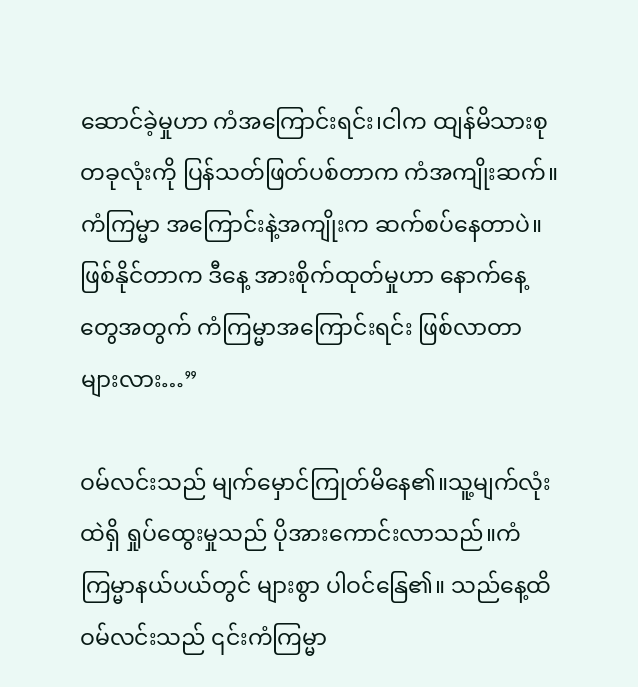ဆောင်ခဲ့မှုဟာ ကံအကြောင်းရင်း၊ငါက ထျန်မိသားစုတခုလုံးကို ပြန်သတ်ဖြတ်ပစ်တာက ကံအကျိုးဆက်။ ကံကြမ္မာ အကြောင်းနဲ့အကျိုးက ဆက်စပ်နေတာပဲ။ ဖြစ်နိုင်တာက ဒီနေ့ အားစိုက်ထုတ်မှုဟာ နောက်နေ့တွေအတွက် ကံကြမ္မာအကြောင်းရင်း ဖြစ်လာတာများလား…”

ဝမ်လင်းသည် မျက်မှောင်ကြုတ်မိနေ၏။သူ့မျက်လုံးထဲရှိ ရှုပ်ထွေးမှုသည် ပိုအားကောင်းလာသည်။ကံကြမ္မာနယ်ပယ်တွင် များစွာ ပါဝင်နြေ၏။ သည်နေ့ထိ ဝမ်လင်းသည် ၎င်းကံကြမ္မာ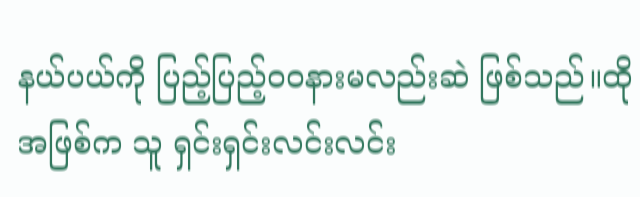နယ်ပယ်ကို ပြည့်ပြည့်ဝဝနားမလည်းဆဲ ဖြစ်သည်။ထိုအဖြစ်က သူ ရှင်းရှင်းလင်းလင်း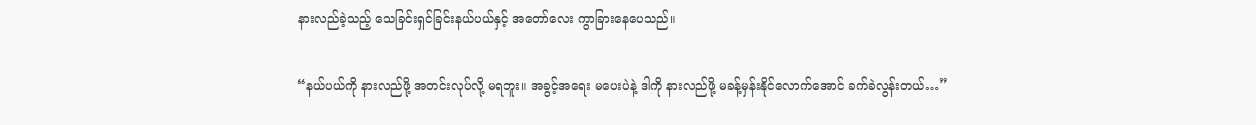နားလည်ခဲ့သည့် သေခြင်းရှင်ခြင်းနယ်ပယ်နှင့် အတော်လေး ကွာခြားနေပေသည်။

“နယ်ပယ်ကို နားလည်ဖို့ အတင်းလုပ်လို့ မရဘူး။ အခွင့်အရေး မပေးပဲနဲ့ ဒါကို နားလည်ဖို့ မခန့်မှန်းနိုင်လောက်အောင် ခက်ခဲလွန်းတယ်…”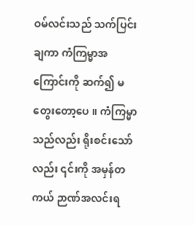ဝမ်လင်းသည် သက်ပြင်းချကာ ကံကြမ္မာအကြောင်းကို ဆက်၍ မတွေးတော့ပေ။ ကံကြမ္မာသည်လည်း ရိုးစင်းသော်လည်း ၎င်းကို အမှန်တကယ် ဉာဏ်အလင်းရ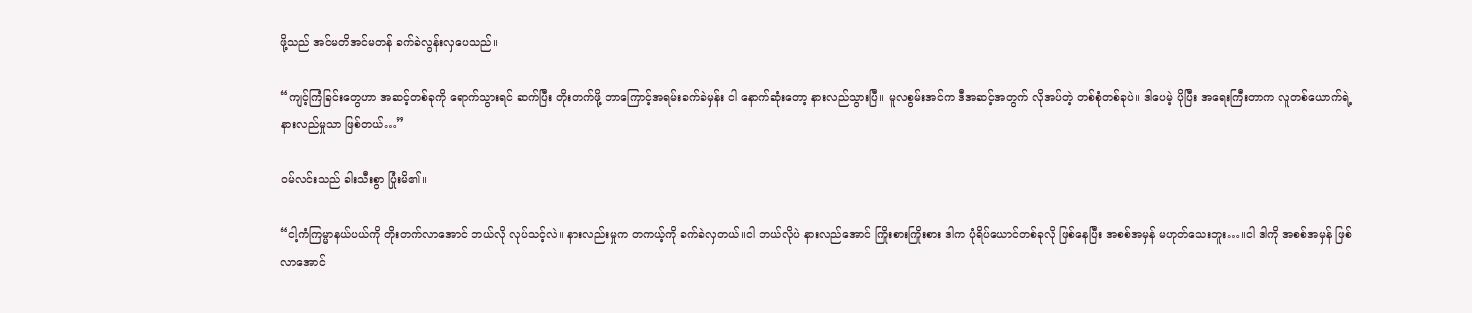ဖို့သည် အင်မတိအင်မတန် ခက်ခဲလွန်းလှပေသည်။

“ကျင့်ကြံခြင်းတွေဟာ အဆင့်တစ်ခုကို ရောက်သွားရင် ဆက်ပြီး တိုးတက်ဖို့ ဘာကြောင့်အရမ်းခက်ခဲမှန်း ငါ နောက်ဆုံးတော့ နားလည်သွားပြီ။ မူလစွမ်းအင်က ဒီအဆင့်အတွက် လိုအပ်တဲ့ တစ်စုံတစ်ခုပဲ။ ဒါပေမဲ့ ပိုပြီး အရေးကြီးတာက လူတစ်ယောက်ရဲ့ နားလည်မှုသာ ဖြစ်တယ်…”

ဝမ်လင်းသည် ခါးသီးစွာ ပြုံးမိ၏။

“ငါ့ကံကြမ္မာနယ်ပယ်ကို တိုးတက်လာအောင် ဘယ်လို လုပ်သင့်လဲ။ နားလည်းမှုက တကယ့်ကို ခက်ခဲလှတယ်။ငါ ဘယ်လိုပဲ နားလည်အောင် ကြိုးစားကြိုးစား ဒါက ပုံရိပ်ယောင်တစ်ခုလို ဖြစ်နေပြီး အစစ်အမှန် မဟုတ်သေးဘူး…။ငါ ဒါကို အစစ်အမှန် ဖြစ်လာအောင်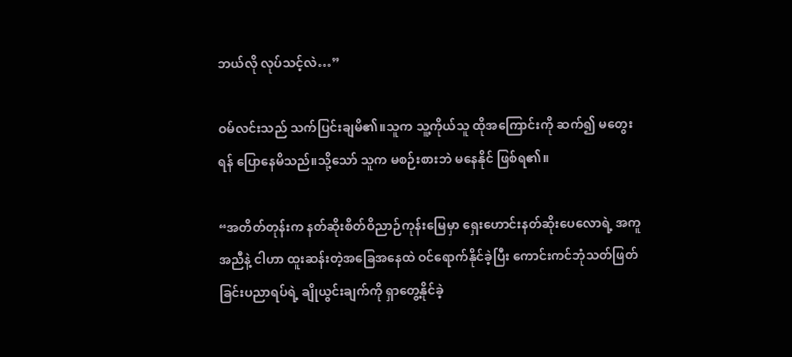ဘယ်လို လုပ်သင့်လဲ…”

ဝမ်လင်းသည် သက်ပြင်းချမိ၏။သူက သူ့ကိုယ်သူ ထိုအကြောင်းကို ဆက်၍ မတွေးရန် ပြောနေမိသည်။သို့သော် သူက မစဉ်းစားဘဲ မနေနိုင် ဖြစ်ရ၏။

“အတိတ်တုန်းက နတ်ဆိုးစိတ်ဝိညာဉ်ကုန်းမြေမှာ ရှေးဟောင်းနတ်ဆိုးပေလောရဲ့ အကူအညီနဲ့ ငါဟာ ထူးဆန်းတဲ့အခြေအနေထဲ ဝင်ရောက်နိုင်ခဲ့ပြီး ကောင်းကင်ဘုံသတ်ဖြတ်ခြင်းပညာရပ်ရဲ့ ချိုယွင်းချက်ကို ရှာတွေ့နိုင်ခဲ့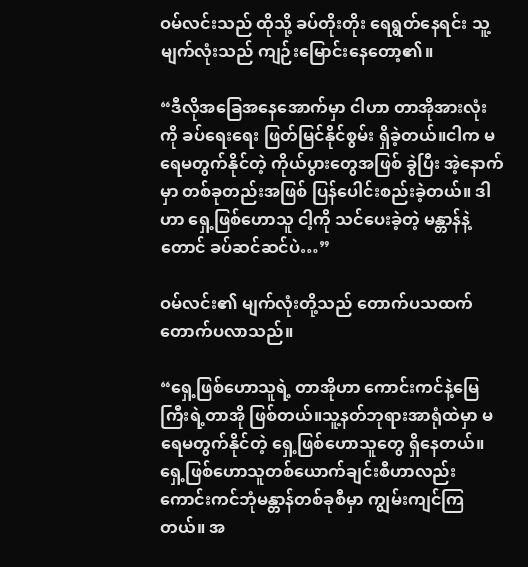ဝမ်လင်းသည် ထိုသို့ ခပ်တိုးတိုး ရေရွတ်နေရင်း သူ့မျက်လုံးသည် ကျဉ်းမြောင်းနေတော့၏။

“ဒီလိုအခြေအနေအောက်မှာ ငါဟာ တာအိုအားလုံးကို ခပ်ရေးရေး ဖြတ်မြင်နိုင်စွမ်း ရှိခဲ့တယ်။ငါက မရေမတွက်နိုင်တဲ့ ကိုယ်ပွားတွေအဖြစ် ခွဲပြီး အဲ့နောက်မှာ တစ်ခုတည်းအဖြစ် ပြန်ပေါင်းစည်းခဲ့တယ်။ ဒါဟာ ရှေ့ဖြစ်ဟောသူ ငါ့ကို သင်ပေးခဲ့တဲ့ မန္တာန်နဲ့တောင် ခပ်ဆင်ဆင်ပဲ…”

ဝမ်လင်း၏ မျက်လုံးတို့သည် တောက်ပသထက် တောက်ပလာသည်။

“ရှေ့ဖြစ်ဟောသူရဲ့ တာအိုဟာ ကောင်းကင်နဲ့မြေကြီးရဲ့တာအို ဖြစ်တယ်။သူ့နတ်ဘုရားအာရုံထဲမှာ မရေမတွက်နိုင်တဲ့ ရှေ့ဖြစ်ဟောသူတွေ ရှိနေတယ်။ ရှေ့ဖြစ်ဟောသူတစ်ယောက်ချင်းစီဟာလည်း ကောင်းကင်ဘုံမန္တာန်တစ်ခုစီမှာ ကျွမ်းကျင်ကြတယ်။ အ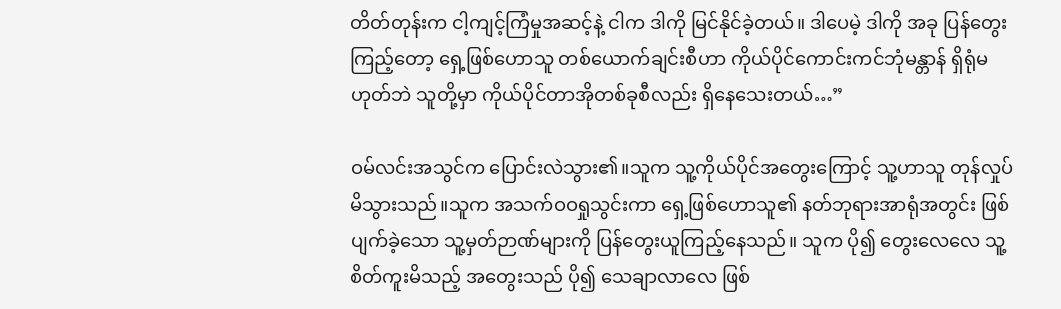တိတ်တုန်းက ငါ့ကျင့်ကြံမှုအဆင့်နဲ့ ငါက ဒါကို မြင်နိုင်ခဲ့တယ်။ ဒါပေမဲ့ ဒါကို အခု ပြန်တွေးကြည့်တော့ ရှေ့ဖြစ်ဟောသူ တစ်ယောက်ချင်းစီဟာ ကိုယ်ပိုင်ကောင်းကင်ဘုံမန္တာန် ရှိရုံမဟုတ်ဘဲ သူတို့မှာ ကိုယ်ပိုင်တာအိုတစ်ခုစီလည်း ရှိနေသေးတယ်…”

ဝမ်လင်းအသွင်က ပြောင်းလဲသွား၏။သူက သူ့ကိုယ်ပိုင်အတွေးကြောင့် သူ့ဟာသူ တုန်လှုပ်မိသွားသည်။သူက အသက်ဝဝရှုသွင်းကာ ရှေ့ဖြစ်ဟောသူ၏ နတ်ဘုရားအာရုံအတွင်း ဖြစ်ပျက်ခဲ့သော သူ့မှတ်ဉာဏ်များကို ပြန်တွေးယူကြည့်နေသည်။ သူက ပို၍ တွေးလေလေ သူ့စိတ်ကူးမိသည့် အတွေးသည် ပို၍ သေချာလာလေ ဖြစ်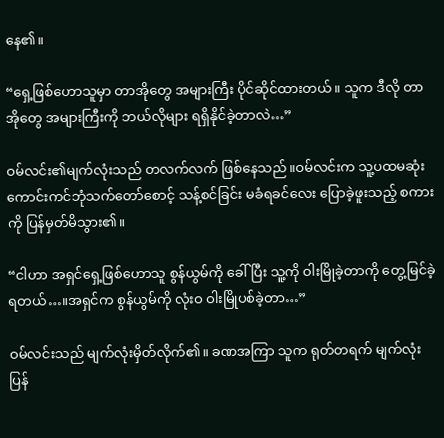နေ၏။

“ရှေ့ဖြစ်ဟောသူမှာ တာအိုတွေ အများကြီး ပိုင်ဆိုင်ထားတယ်။ သူက ဒီလို တာအိုတွေ အများကြီးကို ဘယ်လိုများ ရရှိနိုင်ခဲ့တာလဲ…”

ဝမ်လင်း၏မျက်လုံးသည် တလက်လက် ဖြစ်နေသည်။ဝမ်လင်းက သူ့ပထမဆုံးကောင်းကင်ဘုံသက်တော်စောင့် သန့်စင်ခြင်း မခံရခင်လေး ပြောခဲ့ဖူးသည့် စကားကို ပြန်မှတ်မိသွား၏။

“ငါဟာ အရှင်ရှေ့ဖြစ်ဟောသူ စွန်ယွမ်ကို ခေါ်ပြီး သူ့ကို ဝါးမြိုခဲ့တာကို တွေ့မြင်ခဲ့ရတယ်…။အရှင်က စွန်ယွမ်ကို လုံးဝ ဝါးမြိုပစ်ခဲ့တာ…”

ဝမ်လင်းသည် မျက်လုံးမှိတ်လိုက်၏။ ခဏအကြာ သူက ရုတ်တရက် မျက်လုံး ပြန်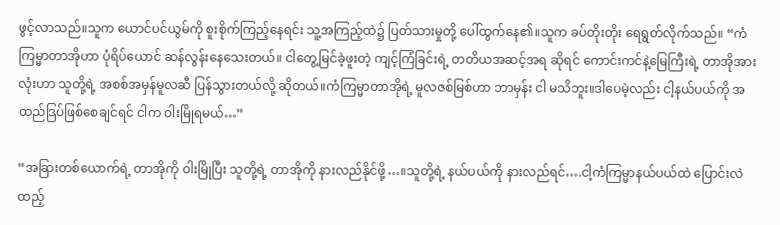ဖွင့်လာသည်။သူက ယောင်ပင်ယွမ်ကို စူးစိုက်ကြည့်နေရင်း သူ့အကြည့်ထဲ၌ ပြတ်သားမှုတို့ ပေါ်ထွက်နေ၏။သူက ခပ်တိုးတိုး ရေရွတ်လိုက်သည်။ “ကံကြမ္မာတာအိုဟာ ပုံရိပ်ယောင် ဆန်လွန်းနေသေးတယ်။ ငါတွေ့မြင်ခဲ့ဖူးတဲ့ ကျင့်ကြံခြင်းရဲ့ တတိယအဆင့်အရ ဆိုရင် ကောင်းကင်နဲ့မြေကြီးရဲ့ တာအိုအားလုံးဟာ သူတို့ရဲ့ အစစ်အမှန်မူလဆီ ပြန်သွားတယ်လို့ ဆိုတယ်။ကံကြမ္မာတာအိုရဲ့ မူလဇစ်မြစ်ဟာ ဘာမှန်း ငါ မသိဘူး။ဒါပေမဲ့လည်း ငါ့နယ်ပယ်ကို အထည်ဒြပ်ဖြစ်စေချင်ရင် ငါက ဝါးမြိုရမယ်…”

“အခြားတစ်ယောက်ရဲ့ တာအိုကို ဝါးမြိုပြီး သူတို့ရဲ့ တာအိုကို နားလည်နိုင်ဖို့…။သူတို့ရဲ့ နယ်ပယ်ကို နားလည်ရင်….ငါ့ကံကြမ္မာနယ်ပယ်ထဲ ပြောင်းလဲထည့်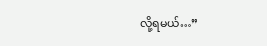လို့ရမယ်…”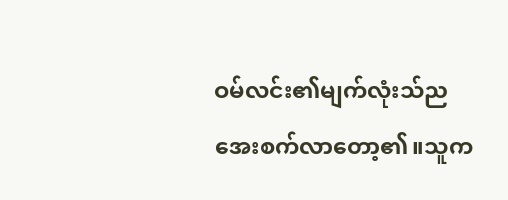ဝမ်လင်း၏မျက်လုံးသ်ည အေးစက်လာတော့၏။သူက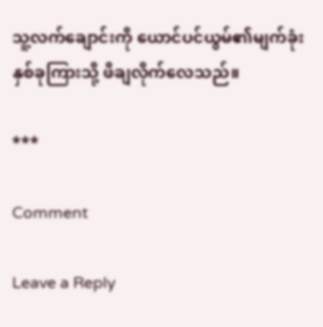သူ့လက်ချောင်းကို ယောင်ပင်ယွမ်၏မျက်ခုံးနှစ်ခုကြားသို့ ဖိချလိုက်လေသည်။

***

Comment

Leave a Reply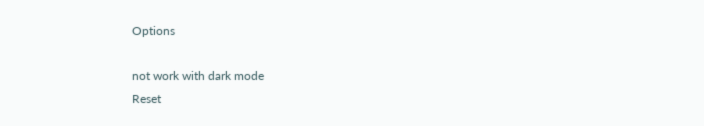Options

not work with dark mode
Reset